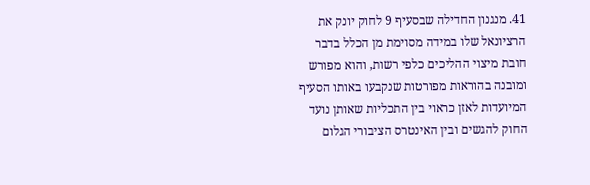41. מנגנון החדילה שבסעיף 9 לחוק יונק את הרציונאל שלו במידה מסוימת מן הכלל בדבר חובת מיצוי ההליכים כלפי רשות, והוא מפורש ומובנה בהוראות מפורטות שנקבעו באותו הסעיף המיועדות לאזן כראוי בין התכליות שאותן נועד החוק להגשים ובין האינטרס הציבורי הגלום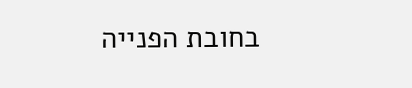בחובת הפנייה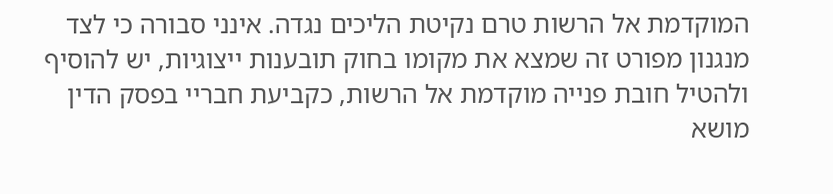המוקדמת אל הרשות טרם נקיטת הליכים נגדה. אינני סבורה כי לצד מנגנון מפורט זה שמצא את מקומו בחוק תובענות ייצוגיות, יש להוסיף ולהטיל חובת פנייה מוקדמת אל הרשות, כקביעת חבריי בפסק הדין מושא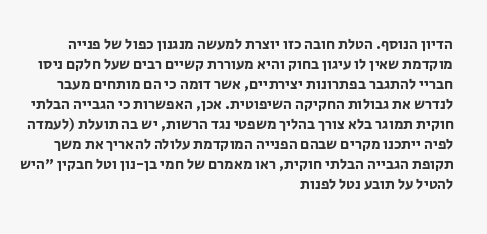הדיון הנוסף. הטלת חובה כזו יוצרת למעשה מנגנון כפול של פנייה מוקדמת שאין לו עיגון בחוק והיא מעוררת קשיים רבים שעל חלקם ניסו חבריי להתגבר בפתרונות יצירתיים, אשר דומה כי הם מותחים מעבר לנדרש את גבולות החקיקה השיפוטית. אכן, האפשרות כי הגבייה הבלתי חוקית תמוגר בלא צורך בהליך משפטי נגד הרשות, יש בה תועלת (לעמדה לפיה ייתכנו מקרים שבהם הפנייה המוקדמת עלולה להאריך את משך תקופת הגבייה הבלתי חוקית, ראו מאמרם של חמי בן-נון וטל חבקין "היש להטיל על תובע נטל לפנות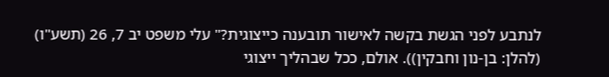לנתבע לפני הגשת בקשה לאישור תובענה כייצוגית?" עלי משפט יב 7, 26 (תשע"ו) (להלן: בן-נון וחבקין)). אולם, ככל שבהליך ייצוגי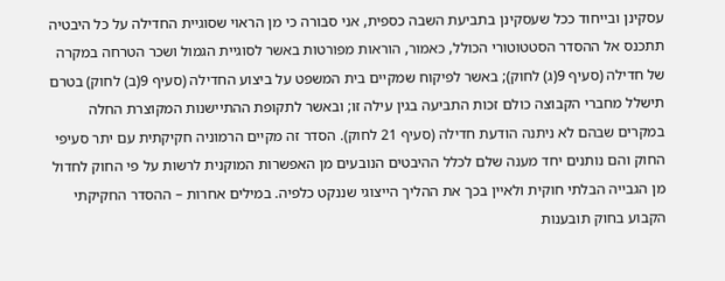עסקינן ובייחוד ככל שעסקינן בתביעת השבה כספית, אני סבורה כי מן הראוי שסוגיית החדילה על כל היבטיה תתכנס אל ההסדר הסטטוטורי הכולל, כאמור, הוראות מפורטות באשר לסוגיית הגמול ושכר הטרחה במקרה של חדילה (סעיף 9(ג) לחוק); באשר לפיקוח שמקיים בית המשפט על ביצוע החדילה (סעיף 9(ב) לחוק) בטרם תישלל מחברי הקבוצה כולם זכות התביעה בגין עילה זו; ובאשר לתקופת ההתיישנות המקוצרת החלה במקרים שבהם לא ניתנה הודעת חדילה (סעיף 21 לחוק). הסדר זה מקיים הרמוניה חקיקתית עם יתר סעיפי החוק והם נותנים יחד מענה שלם לכלל ההיבטים הנובעים מן האפשרות המוקנית לרשות על פי החוק לחדול מן הגבייה הבלתי חוקית ולאיין בכך את ההליך הייצוגי שננקט כלפיה. במילים אחרות – ההסדר החקיקתי הקבוע בחוק תובענות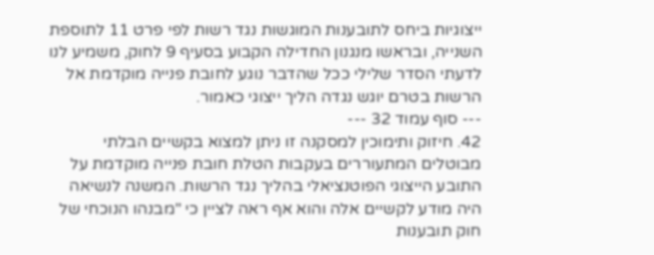ייצוגיות ביחס לתובענות המוגשות נגד רשות לפי פרט 11 לתוספת השנייה, ובראשו מנגנון החדילה הקבוע בסעיף 9 לחוק, משמיע לנו לדעתי הסדר שלילי ככל שהדבר נוגע לחובת פנייה מוקדמת אל הרשות בטרם יוגש נגדה הליך ייצוגי כאמור.
--- סוף עמוד 32 ---
42. חיזוק ותימוכין למסקנה זו ניתן למצוא בקשיים הבלתי מבוטלים המתעוררים בעקבות הטלת חובת פנייה מוקדמת על התובע הייצוגי הפוטנציאלי בהליך נגד הרשות. המשנה לנשיאה היה מודע לקשיים אלה והוא אף ראה לציין כי "מבנהו הנוכחי של חוק תובענות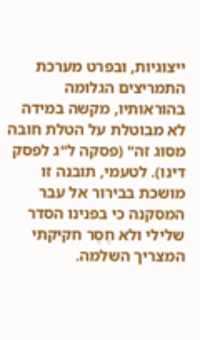ייצוגיות, ובפרט מערכת התמריצים הגלומה בהוראותיו, מקשה במידה לא מבוטלת על הטלת חובה מסוג זה" (פסקה ל"ג לפסק דינו). לטעמי, תובנה זו מושכת בבירור אל עבר המסקנה כי בפנינו הסדר שלילי ולא חֶסֶר חקיקתי המצריך השלמה.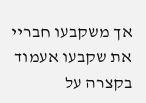אך משקבעו חבריי את שקבעו אעמוד בקצרה על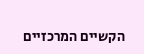הקשיים המרכזיים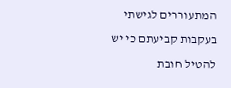המתעוררים לגישתי בעקבות קביעתם כי יש להטיל חובת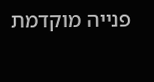פנייה מוקדמת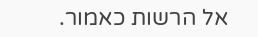אל הרשות כאמור.